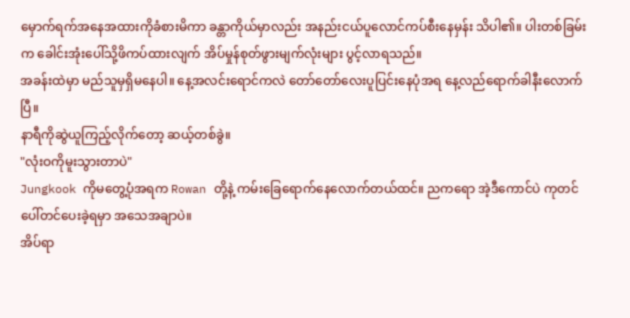မှောက်ရက်အနေအထားကိုခံစားမိကာ ခန္တာကိုယ်မှာလည်း အနည်းငယ်ပူလောင်ကပ်စီးနေမှန်း သိပါ၏။ ပါးတစ်ခြမ်းက ခေါင်းအုံးပေါ်သို့ဖိကပ်ထားလျက် အိပ်မှုန်စုတ်ဖွားမျက်လုံးများ ပွင့်လာရသည်။
အခန်းထဲမှာ မည်သူမှရှိမနေပါ။ နေ့အလင်းရောင်ကလဲ တော်တော်လေးပူပြင်းနေပုံအရ နေ့လည်ရောက်ခါနီးလောက်ပြီ။
နာရီကိုဆွဲယူကြည့်လိုက်တော့ ဆယ့်တစ်ခွဲ။
"လုံးဝကိုမူးသွားတာပဲ"
Jungkook ကိုမတွေ့ပုံအရက Rowan တို့နဲ့ ကမ်းခြေရောက်နေလောက်တယ်ထင်။ ညကရော အဲ့ဒီကောင်ပဲ ကုတင်ပေါ်တင်ပေးခဲ့ရမှာ အသေအချာပဲ။
အိပ်ရာ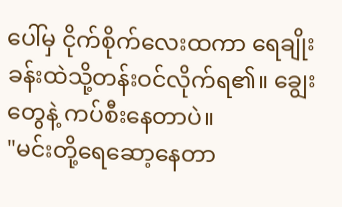ပေါ်မှ ငိုက်စိုက်လေးထကာ ရေချိုးခန်းထဲသို့တန်းဝင်လိုက်ရ၏။ ချွေးတွေနဲ့ ကပ်စီးနေတာပဲ။
"မင်းတို့ရေဆော့နေတာ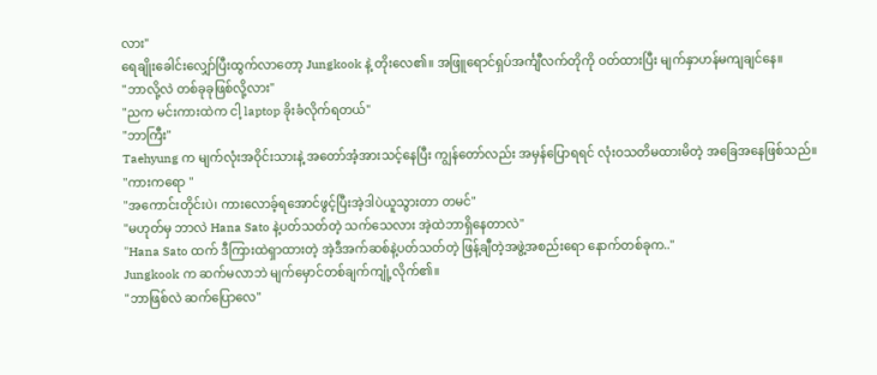လား"
ရေချိုးခေါင်းလျှော်ပြီးထွက်လာတော့ Jungkook နဲ့ တိုးလေ၏။ အဖြူရောင်ရှပ်အင်္ကျီလက်တိုကို ဝတ်ထားပြီး မျက်နှာဟန်မကျချင်နေ။
"ဘာလို့လဲ တစ်ခုခုဖြစ်လို့လား"
"ညက မင်းကားထဲက ငါ့ laptop ခိုးခံလိုက်ရတယ်"
"ဘာကြီး"
Taehyung က မျက်လုံးအဝိုင်းသားနဲ့ အတော်အံ့အားသင့်နေပြီး ကျွန်တော်လည်း အမှန်ပြောရရင် လုံးဝသတိမထားမိတဲ့ အခြေအနေဖြစ်သည်။
"ကားကရော "
"အကောင်းတိုင်းပဲ၊ ကားလောခ့်ရအောင်ဖွင့်ပြီးအဲ့ဒါပဲယူသွားတာ တမင်"
"မဟုတ်မှ ဘာလဲ Hana Sato နဲ့ပတ်သတ်တဲ့ သက်သေလား အဲ့ထဲဘာရှိနေတာလဲ"
"Hana Sato ထက် ဒီကြားထဲရှာထားတဲ့ အဲ့ဒီအက်ဆစ်နဲ့ပတ်သတ်တဲ့ ဖြန့်ချီတဲ့အဖွဲ့အစည်းရော နောက်တစ်ခုက.."
Jungkook က ဆက်မလာဘဲ မျက်မှောင်တစ်ချက်ကျုံ့လိုက်၏။
"ဘာဖြစ်လဲ ဆက်ပြောလေ"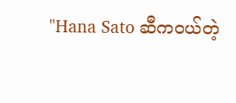"Hana Sato ဆီကဝယ်တဲ့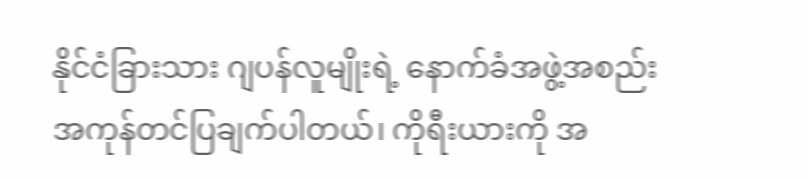နိုင်ငံခြားသား ဂျပန်လူမျိုးရဲ့ နောက်ခံအဖွဲ့အစည်း အကုန်တင်ပြချက်ပါတယ်၊ ကိုရီးယားကို အ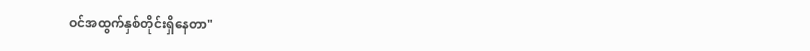ဝင်အထွက်နှစ်တိုင်းရှိနေတာ"